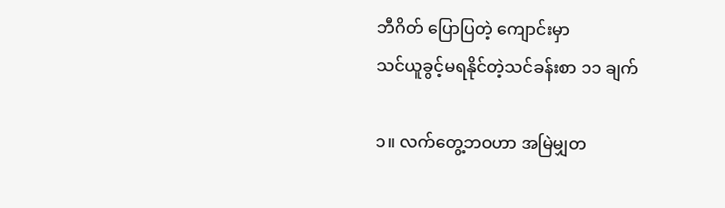ဘီဂိတ် ပြောပြတဲ့ ကျောင်းမှာ
သင်ယူခွင့်မရနိုင်တဲ့သင်ခန်းစာ ၁၁ ချက်

၁။ လက်တွေ့ဘဝဟာ အမြဲမျှတ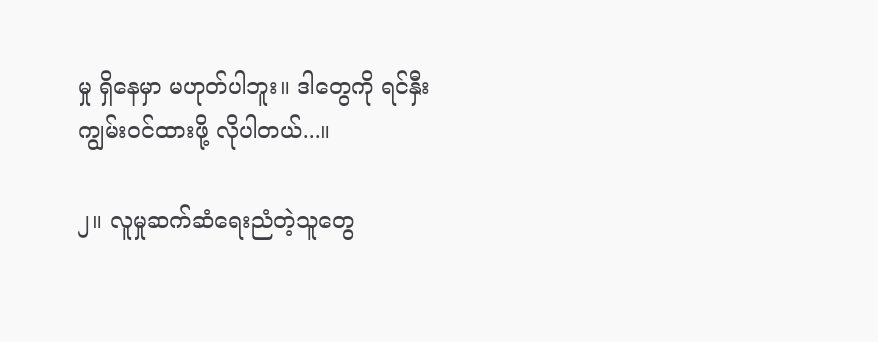မှု ရှိနေမှာ မဟုတ်ပါဘူး။ ဒါတွေကို ရင်နှီးကျွမ်းဝင်ထားဖို့ လိုပါတယ်...။

၂။ လူမှုဆက်ဆံရေးညံတဲ့သူတွေ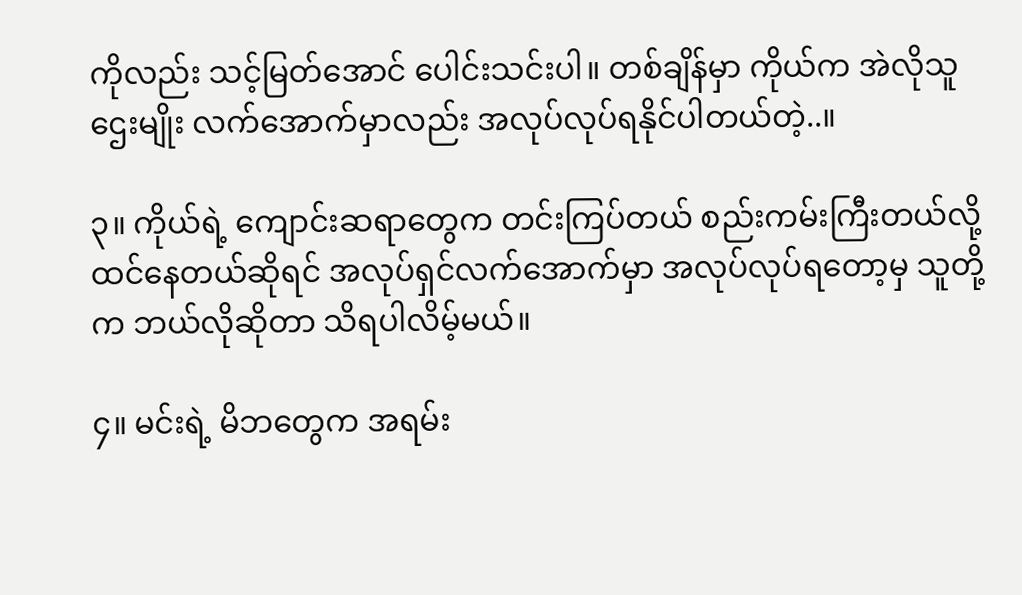ကိုလည်း သင့်မြတ်အောင် ပေါင်းသင်းပါ။ တစ်ချိန်မှာ ကိုယ်က အဲလိုသူဌေးမျိုး လက်အောက်မှာလည်း အလုပ်လုပ်ရနိုင်ပါတယ်တဲ့..။

၃။ ကိုယ်ရဲ့ ကျောင်းဆရာတွေက တင်းကြပ်တယ် စည်းကမ်းကြီးတယ်လို့ထင်နေတယ်ဆိုရင် အလုပ်ရှင်လက်အောက်မှာ အလုပ်လုပ်ရတော့မှ သူတို့က ဘယ်လိုဆိုတာ သိရပါလိမ့်မယ်။

၄။ မင်းရဲ့ မိဘတွေက အရမ်း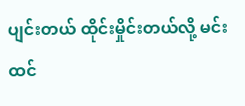ပျင်းတယ် ထိုင်းမှိုင်းတယ်လို့ မင်းထင်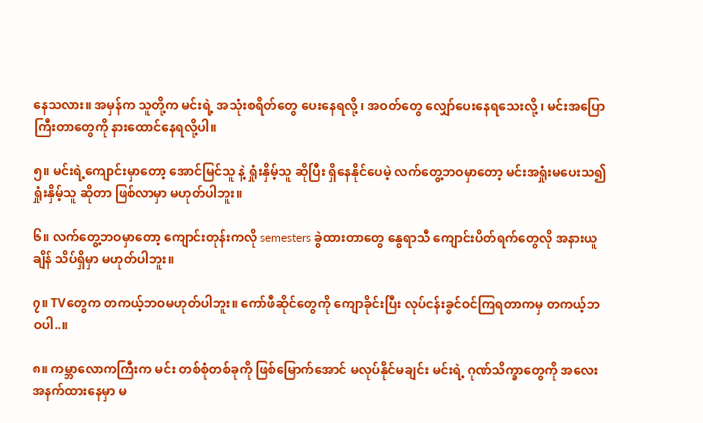နေသလား။ အမှန်က သူတို့က မင်းရဲ့ အသုံးစရိတ်တွေ ပေးနေရလို့ ၊ အဝတ်တွေ လျှော်ပေးနေရသေးလို့ ၊ မင်းအပြောကြီးတာတွေကို နားထောင်နေရလို့ပါ။

၅။ မင်းရဲ့ကျောင်းမှာတော့ အောင်မြင်သူ နဲ့ ရှုံးနှိမ့်သူ ဆိုပြီး ရှိနေနိုင်ပေမဲ့ လက်တွေ့ဘဝမှာတော့ မင်းအရှုံးမပေးသ၍ ရှုံးနှိမ့်သူ ဆိုတာ ဖြစ်လာမှာ မဟုတ်ပါဘူး။

၆။ လက်တွေ့ဘဝမှာတော့ ကျောင်းတုန်းကလို semesters ခွဲထားတာတွေ နွေရာသီ ကျောင်းပိတ်ရက်တွေလို အနားယူချိန် သိပ်ရှိမှာ မဟုတ်ပါဘူး။

၇။ TVတွေက တကယ့်ဘဝမဟုတ်ပါဘူး။ ကော်ဖီဆိုင်တွေကို ကျောခိုင်းပြီး လုပ်ငန်းခွင်ဝင်ကြရတာကမှ တကယ့်ဘဝပါ..။

၈။ ကမ္ဘာလောကကြီးက မင်း တစ်စုံတစ်ခုကို ဖြစ်မြောက်အောင် မလုပ်နိုင်မချင်း မင်းရဲ့ ဂုဏ်သိက္ခာတွေကို အလေးအနက်ထားနေမှာ မ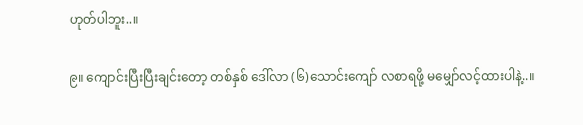ဟုတ်ပါဘူး..။

၉။ ကျောင်းပြီးပြီးချင်းတော့ တစ်နှစ် ဒေါ်လာ (၆)သောင်းကျော် လစာရဖို့ မမျှော်လင့်ထားပါနဲ့..။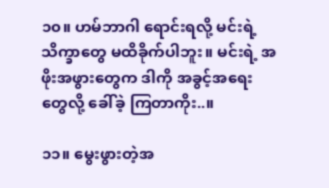၁၀။ ဟမ်ဘာဂါ ရောင်းရလို့ မင်းရဲ့ သိက္ခာတွေ မထိခိုက်ပါဘူး။ မင်းရဲ့ အဖိုးအဖွားတွေက ဒါကို အခွင့်အရေးတွေလို့ ခေါ်ခဲ့ ကြတာကိုး..။

၁၁။ မွေးဖွားတဲ့အ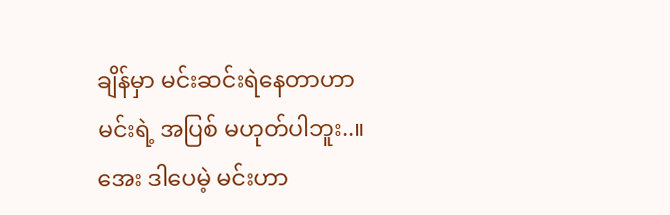ချိန်မှာ မင်းဆင်းရဲနေတာဟာ မင်းရဲ့ အပြစ် မဟုတ်ပါဘူး..။အေး ဒါပေမဲ့ မင်းဟာ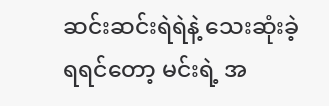ဆင်းဆင်းရဲရဲနဲ့ သေးဆုံးခဲ့ရရင်တော့ မင်းရဲ့ အ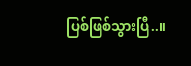ပြစ်ဖြစ်သွားပြီ..။